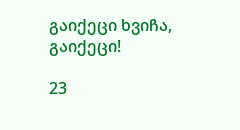გაიქეცი ხვიჩა, გაიქეცი!

23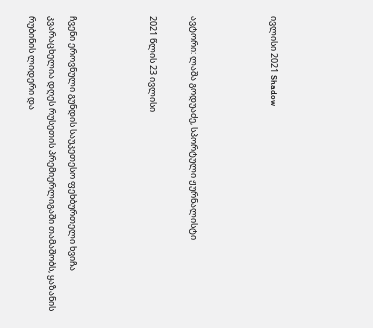ივლისი 2021 Shadow



ავტორი: ლაშა გოდუაძე, სპორტული ჟურნალისტი

2021 წლის 23 ივლისი



ჩვენი ეროვნული გუნდის საუკეთესო ფეხბურთელი ხვიჩა კვარაცხელია დღეს რუსეთის პრემიერლიგაში თამაშობს, ყაზანის რუბინის ლიდერი და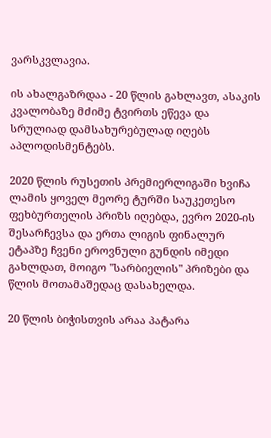ვარსკვლავია.

ის ახალგაზრდაა - 20 წლის გახლავთ, ასაკის კვალობაზე მძიმე ტვირთს ეწევა და სრულიად დამსახურებულად იღებს აპლოდისმენტებს.

2020 წლის რუსეთის პრემიერლიგაში ხვიჩა ლამის ყოველ მეორე ტურში საუკეთესო ფეხბურთელის პრიზს იღებდა, ევრო 2020-ის შესარჩევსა და ერთა ლიგის ფინალურ ეტაპზე ჩვენი ეროვნული გუნდის იმედი გახლდათ, მოიგო "სარბიელის" პრიზები და წლის მოთამაშედაც დასახელდა.

20 წლის ბიჭისთვის არაა პატარა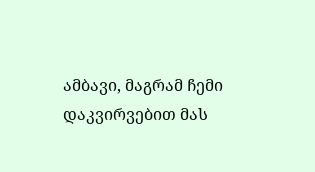ამბავი, მაგრამ ჩემი დაკვირვებით მას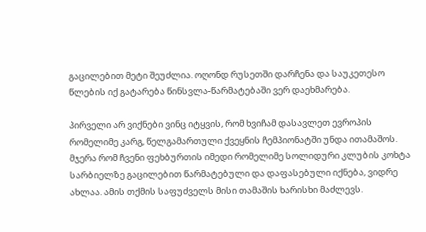გაცილებით მეტი შეუძლია. ოღონდ რუსეთში დარჩენა და საუკეთესო წლების იქ გატარება წინსვლა-წარმატებაში ვერ დაეხმარება.

პირველი არ ვიქნები ვინც იტყვის, რომ ხვიჩამ დასავლეთ ევროპის რომელიმე კარგ, წელგამართული ქვეყნის ჩემპიონატში უნდა ითამაშოს. მჯერა რომ ჩვენი ფეხბურთის იმედი რომელიმე სოლიდური კლუბის კოხტა სარბიელზე გაცილებით წარმატებული და დაფასებული იქნება, ვიდრე ახლაა. ამის თქმის საფუძველს მისი თამაშის ხარისხი მაძლევს.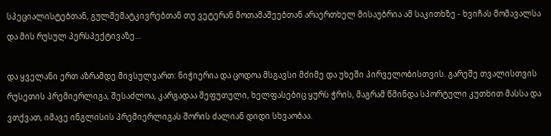სპეციალისტებთან, გულშემატკივრებთან თუ ვეტერან მოთამაშეებთან არაერთხელ მისაუბრია ამ საკითხზე - ხვიჩას მომავალსა და მის რუსულ პერსპექტივაზე...

და ყველანი ერთ აზრამდე მივსულვართ: ნიჭიერია და ცოდოა მსგავსი მძიმე და უხეში პირველობისთვის. გარეშე თვალისთვის რუსეთის პრემიერლიგა, შესაძლოა, კარგადაა შეფუთული, ხელფასებიც ყურს ჭრის, მაგრამ წმინდა სპორტული კუთხით მასსა და ვთქვათ, იმავე ინგლისის პრემიერლიგას შორის ძალიან დიდი სხვაობაა.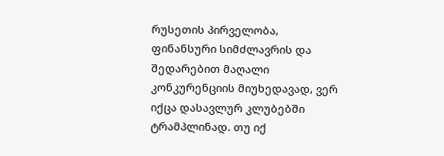რუსეთის პირველობა, ფინანსური სიმძლავრის და შედარებით მაღალი კონკურენციის მიუხედავად, ვერ იქცა დასავლურ კლუბებში ტრამპლინად. თუ იქ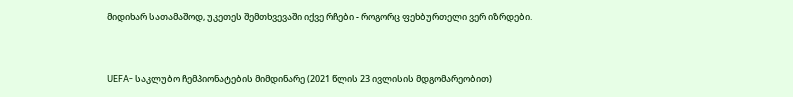მიდიხარ სათამაშოდ, უკეთეს შემთხვევაში იქვე რჩები - როგორც ფეხბურთელი ვერ იზრდები.



UEFA- საკლუბო ჩემპიონატების მიმდინარე (2021 წლის 23 ივლისის მდგომარეობით)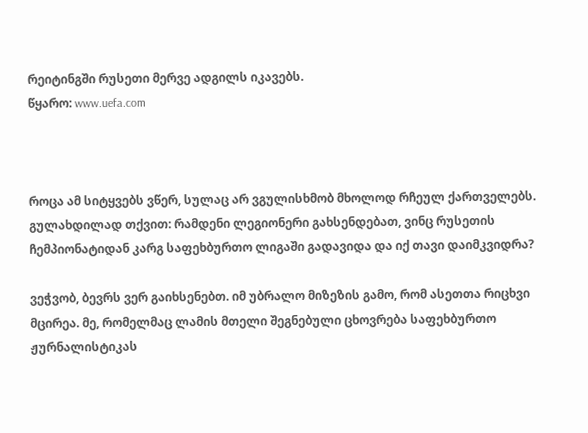რეიტინგში რუსეთი მერვე ადგილს იკავებს.
წყარო: www.uefa.com



როცა ამ სიტყვებს ვწერ, სულაც არ ვგულისხმობ მხოლოდ რჩეულ ქართველებს. გულახდილად თქვით: რამდენი ლეგიონერი გახსენდებათ, ვინც რუსეთის ჩემპიონატიდან კარგ საფეხბურთო ლიგაში გადავიდა და იქ თავი დაიმკვიდრა?

ვეჭვობ, ბევრს ვერ გაიხსენებთ. იმ უბრალო მიზეზის გამო, რომ ასეთთა რიცხვი მცირეა. მე, რომელმაც ლამის მთელი შეგნებული ცხოვრება საფეხბურთო ჟურნალისტიკას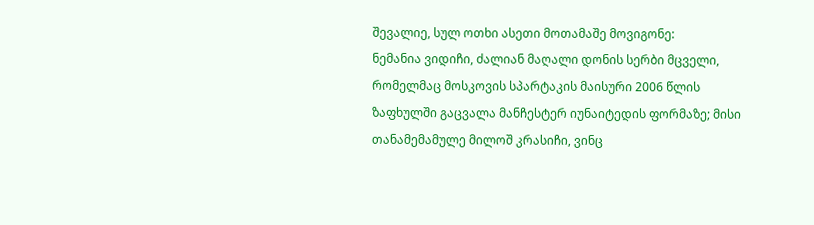შევალიე, სულ ოთხი ასეთი მოთამაშე მოვიგონე:
ნემანია ვიდიჩი, ძალიან მაღალი დონის სერბი მცველი, რომელმაც მოსკოვის სპარტაკის მაისური 2006 წლის ზაფხულში გაცვალა მანჩესტერ იუნაიტედის ფორმაზე; მისი თანამემამულე მილოშ კრასიჩი, ვინც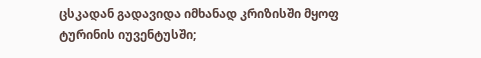ცსკადან გადავიდა იმხანად კრიზისში მყოფ ტურინის იუვენტუსში;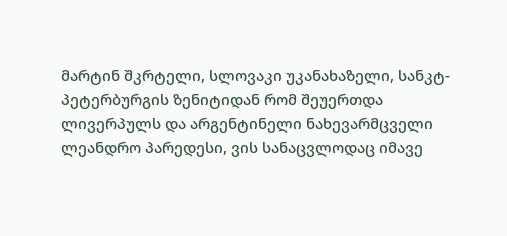მარტინ შკრტელი, სლოვაკი უკანახაზელი, სანკტ-პეტერბურგის ზენიტიდან რომ შეუერთდა ლივერპულს და არგენტინელი ნახევარმცველი ლეანდრო პარედესი, ვის სანაცვლოდაც იმავე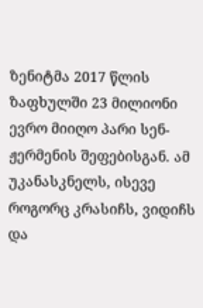ზენიტმა 2017 წლის ზაფხულში 23 მილიონი ევრო მიიღო პარი სენ-ჟერმენის შეფებისგან. ამ უკანასკნელს, ისევე როგორც კრასიჩს, ვიდიჩს და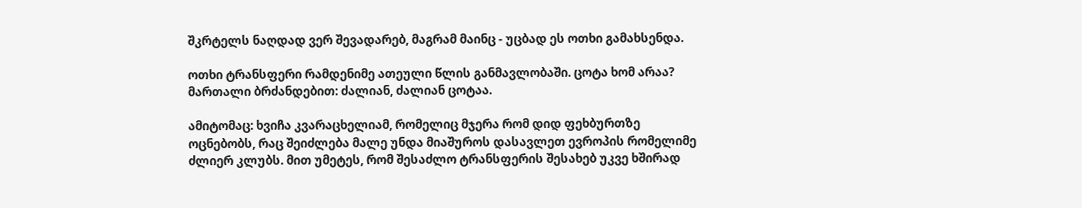შკრტელს ნაღდად ვერ შევადარებ, მაგრამ მაინც - უცბად ეს ოთხი გამახსენდა.

ოთხი ტრანსფერი რამდენიმე ათეული წლის განმავლობაში. ცოტა ხომ არაა? მართალი ბრძანდებით: ძალიან, ძალიან ცოტაა.

ამიტომაც: ხვიჩა კვარაცხელიამ, რომელიც მჯერა რომ დიდ ფეხბურთზე ოცნებობს, რაც შეიძლება მალე უნდა მიაშუროს დასავლეთ ევროპის რომელიმე ძლიერ კლუბს. მით უმეტეს, რომ შესაძლო ტრანსფერის შესახებ უკვე ხშირად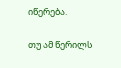იწერება.

თუ ამ წერილს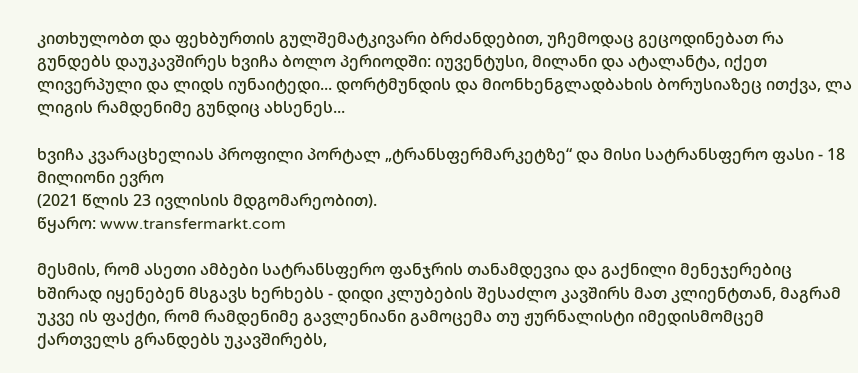კითხულობთ და ფეხბურთის გულშემატკივარი ბრძანდებით, უჩემოდაც გეცოდინებათ რა გუნდებს დაუკავშირეს ხვიჩა ბოლო პერიოდში: იუვენტუსი, მილანი და ატალანტა, იქეთ ლივერპული და ლიდს იუნაიტედი... დორტმუნდის და მიონხენგლადბახის ბორუსიაზეც ითქვა, ლა ლიგის რამდენიმე გუნდიც ახსენეს...

ხვიჩა კვარაცხელიას პროფილი პორტალ „ტრანსფერმარკეტზე“ და მისი სატრანსფერო ფასი - 18 მილიონი ევრო
(2021 წლის 23 ივლისის მდგომარეობით).
წყარო: www.transfermarkt.com

მესმის, რომ ასეთი ამბები სატრანსფერო ფანჯრის თანამდევია და გაქნილი მენეჯერებიც ხშირად იყენებენ მსგავს ხერხებს - დიდი კლუბების შესაძლო კავშირს მათ კლიენტთან, მაგრამ უკვე ის ფაქტი, რომ რამდენიმე გავლენიანი გამოცემა თუ ჟურნალისტი იმედისმომცემ ქართველს გრანდებს უკავშირებს,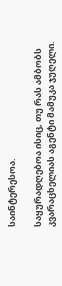საინტერესოა.

საყურადღებოა ისიც, თუ რას ამბობს კვარაცხელიას აგენტი მამუკა ჯუღელი.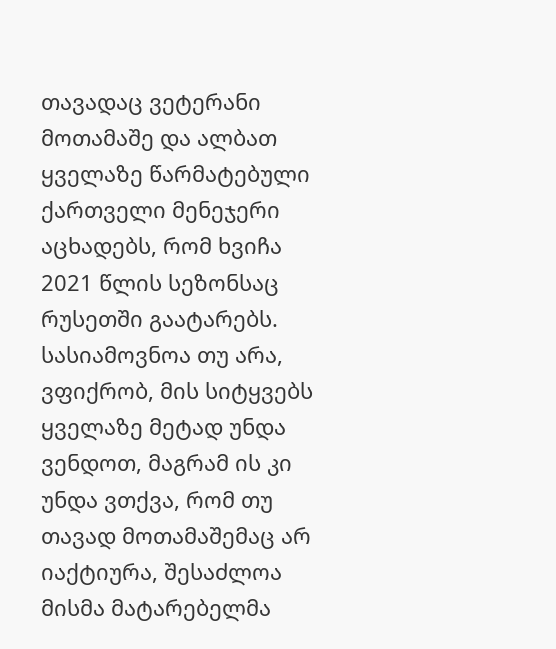თავადაც ვეტერანი მოთამაშე და ალბათ ყველაზე წარმატებული ქართველი მენეჯერი აცხადებს, რომ ხვიჩა 2021 წლის სეზონსაც რუსეთში გაატარებს. სასიამოვნოა თუ არა, ვფიქრობ, მის სიტყვებს ყველაზე მეტად უნდა ვენდოთ, მაგრამ ის კი უნდა ვთქვა, რომ თუ თავად მოთამაშემაც არ იაქტიურა, შესაძლოა მისმა მატარებელმა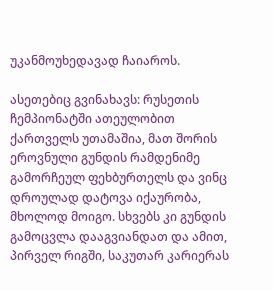უკანმოუხედავად ჩაიაროს.

ასეთებიც გვინახავს: რუსეთის ჩემპიონატში ათეულობით ქართველს უთამაშია, მათ შორის ეროვნული გუნდის რამდენიმე გამორჩეულ ფეხბურთელს და ვინც დროულად დატოვა იქაურობა, მხოლოდ მოიგო. სხვებს კი გუნდის გამოცვლა დააგვიანდათ და ამით, პირველ რიგში, საკუთარ კარიერას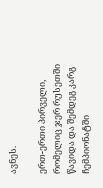ავნეს.

ერთ-ერთი პირველი, რომელიც ჯერ რუსეთში წავიდა და შემდეგ კარგ ჩემპიონატში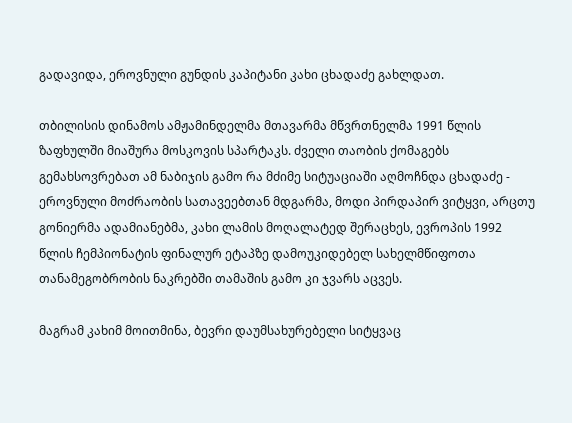გადავიდა, ეროვნული გუნდის კაპიტანი კახი ცხადაძე გახლდათ.

თბილისის დინამოს ამჟამინდელმა მთავარმა მწვრთნელმა 1991 წლის ზაფხულში მიაშურა მოსკოვის სპარტაკს. ძველი თაობის ქომაგებს გემახსოვრებათ ამ ნაბიჯის გამო რა მძიმე სიტუაციაში აღმოჩნდა ცხადაძე - ეროვნული მოძრაობის სათავეებთან მდგარმა, მოდი პირდაპირ ვიტყვი, არცთუ გონიერმა ადამიანებმა, კახი ლამის მოღალატედ შერაცხეს, ევროპის 1992 წლის ჩემპიონატის ფინალურ ეტაპზე დამოუკიდებელ სახელმწიფოთა თანამეგობრობის ნაკრებში თამაშის გამო კი ჯვარს აცვეს.

მაგრამ კახიმ მოითმინა, ბევრი დაუმსახურებელი სიტყვაც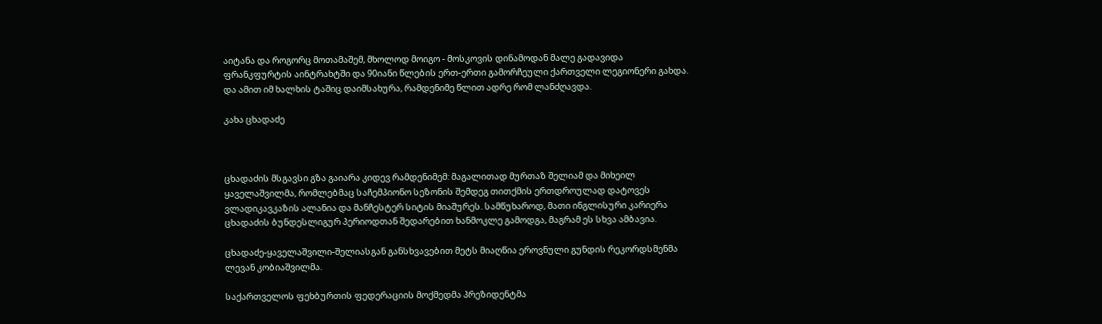აიტანა და როგორც მოთამაშემ, მხოლოდ მოიგო - მოსკოვის დინამოდან მალე გადავიდა ფრანკფურტის აინტრახტში და 90იანი წლების ერთ-ერთი გამორჩეული ქართველი ლეგიონერი გახდა. და ამით იმ ხალხის ტაშიც დაიმსახურა, რამდენიმე წლით ადრე რომ ლანძღავდა.

კახა ცხადაძე



ცხადაძის მსგავსი გზა გაიარა კიდევ რამდენიმემ: მაგალითად მურთაზ შელიამ და მიხეილ ყაველაშვილმა, რომლებმაც საჩემპიონო სეზონის შემდეგ თითქმის ერთდროულად დატოვეს ვლადიკავკაზის ალანია და მანჩესტერ სიტის მიაშურეს. სამწუხაროდ, მათი ინგლისური კარიერა ცხადაძის ბუნდესლიგურ პერიოდთან შედარებით ხანმოკლე გამოდგა, მაგრამ ეს სხვა ამბავია.

ცხადაძე-ყაველაშვილი-შელიასგან განსხვავებით მეტს მიაღწია ეროვნული გუნდის რეკორდსმენმა ლევან კობიაშვილმა.

საქართველოს ფეხბურთის ფედერაციის მოქმედმა პრეზიდენტმა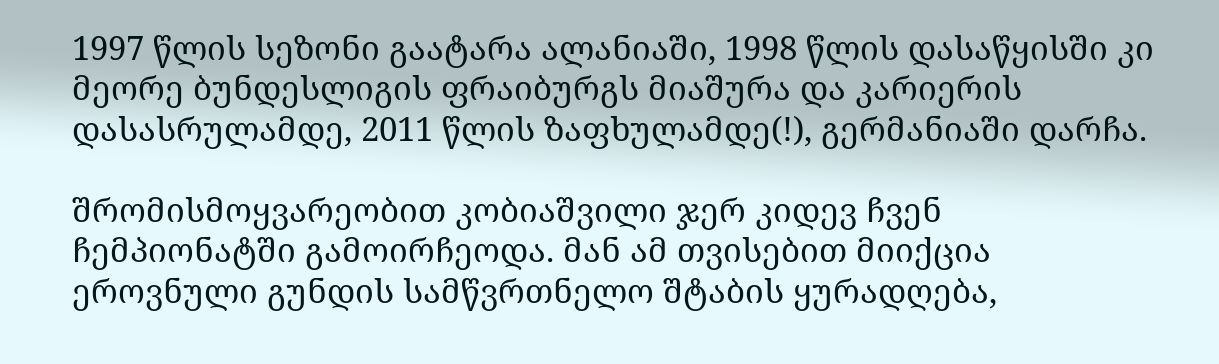1997 წლის სეზონი გაატარა ალანიაში, 1998 წლის დასაწყისში კი მეორე ბუნდესლიგის ფრაიბურგს მიაშურა და კარიერის დასასრულამდე, 2011 წლის ზაფხულამდე(!), გერმანიაში დარჩა.

შრომისმოყვარეობით კობიაშვილი ჯერ კიდევ ჩვენ ჩემპიონატში გამოირჩეოდა. მან ამ თვისებით მიიქცია ეროვნული გუნდის სამწვრთნელო შტაბის ყურადღება,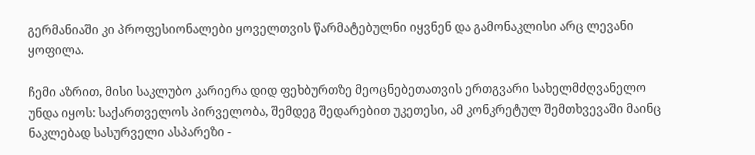გერმანიაში კი პროფესიონალები ყოველთვის წარმატებულნი იყვნენ და გამონაკლისი არც ლევანი ყოფილა.

ჩემი აზრით, მისი საკლუბო კარიერა დიდ ფეხბურთზე მეოცნებეთათვის ერთგვარი სახელმძღვანელო უნდა იყოს: საქართველოს პირველობა, შემდეგ შედარებით უკეთესი, ამ კონკრეტულ შემთხვევაში მაინც ნაკლებად სასურველი ასპარეზი -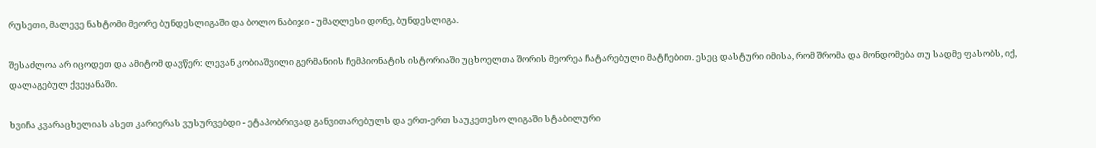რუსეთი, მალევე ნახტომი მეორე ბუნდესლიგაში და ბოლო ნაბიჯი - უმაღლესი დონე, ბუნდესლიგა.

შესაძლოა არ იცოდეთ და ამიტომ დავწერ: ლევან კობიაშვილი გერმანიის ჩემპიონატის ისტორიაში უცხოელთა შორის მეორეა ჩატარებული მატჩებით. ესეც დასტური იმისა, რომ შრომა და მონდომება თუ სადმე ფასობს, იქ, დალაგებულ ქვეყანაში.

ხვიჩა კვარაცხელიას ასეთ კარიერას ვუსურვებდი - ეტაპობრივად განვითარებულს და ერთ-ერთ საუკეთესო ლიგაში სტაბილური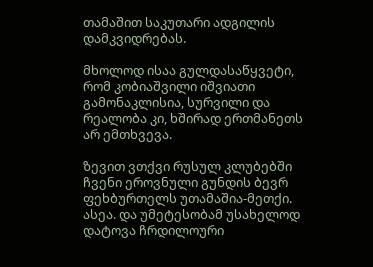თამაშით საკუთარი ადგილის დამკვიდრებას.

მხოლოდ ისაა გულდასაწყვეტი, რომ კობიაშვილი იშვიათი გამონაკლისია, სურვილი და რეალობა კი, ხშირად ერთმანეთს არ ემთხვევა.

ზევით ვთქვი რუსულ კლუბებში ჩვენი ეროვნული გუნდის ბევრ ფეხბურთელს უთამაშია-მეთქი. ასეა. და უმეტესობამ უსახელოდ დატოვა ჩრდილოური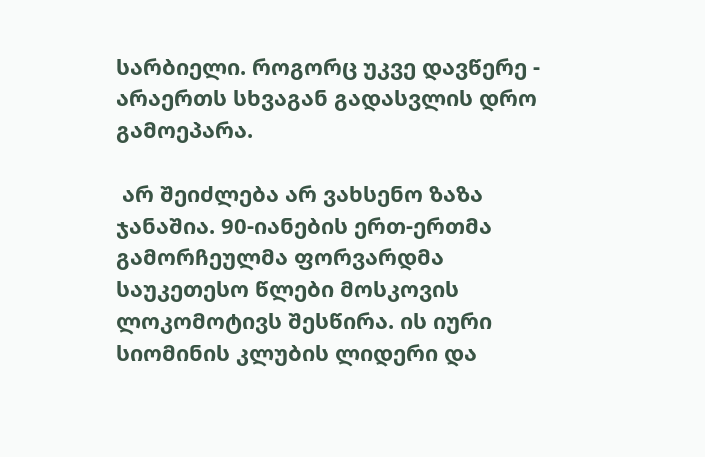სარბიელი. როგორც უკვე დავწერე - არაერთს სხვაგან გადასვლის დრო გამოეპარა.

 არ შეიძლება არ ვახსენო ზაზა ჯანაშია. 90-იანების ერთ-ერთმა გამორჩეულმა ფორვარდმა საუკეთესო წლები მოსკოვის ლოკომოტივს შესწირა. ის იური სიომინის კლუბის ლიდერი და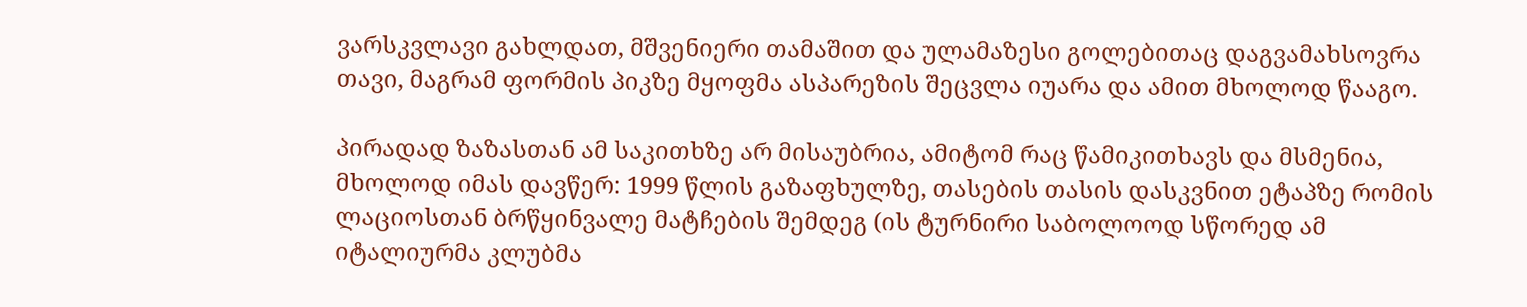ვარსკვლავი გახლდათ, მშვენიერი თამაშით და ულამაზესი გოლებითაც დაგვამახსოვრა თავი, მაგრამ ფორმის პიკზე მყოფმა ასპარეზის შეცვლა იუარა და ამით მხოლოდ წააგო.

პირადად ზაზასთან ამ საკითხზე არ მისაუბრია, ამიტომ რაც წამიკითხავს და მსმენია, მხოლოდ იმას დავწერ: 1999 წლის გაზაფხულზე, თასების თასის დასკვნით ეტაპზე რომის ლაციოსთან ბრწყინვალე მატჩების შემდეგ (ის ტურნირი საბოლოოდ სწორედ ამ იტალიურმა კლუბმა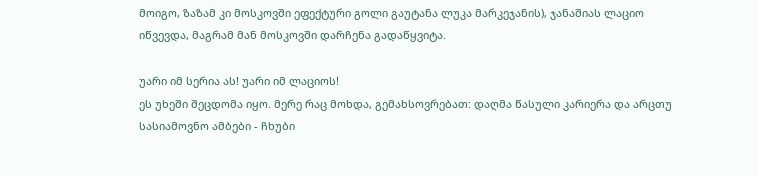მოიგო, ზაზამ კი მოსკოვში ეფექტური გოლი გაუტანა ლუკა მარკეჯანის), ჯანაშიას ლაციო იწვევდა, მაგრამ მან მოსკოვში დარჩენა გადაწყვიტა.

უარი იმ სერია ას! უარი იმ ლაციოს!
ეს უხეში შეცდომა იყო. მერე რაც მოხდა, გემახსოვრებათ: დაღმა წასული კარიერა და არცთუ სასიამოვნო ამბები - ჩხუბი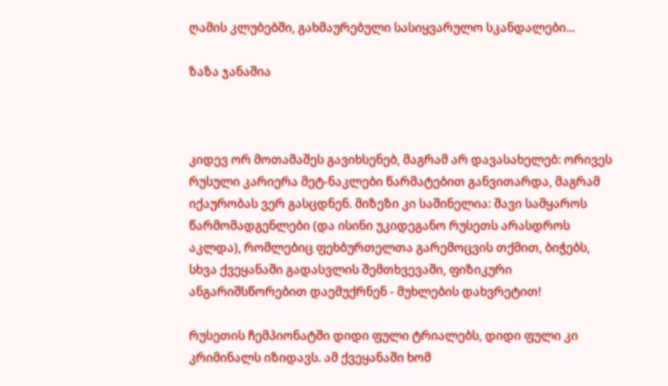ღამის კლუბებში, გახმაურებული სასიყვარულო სკანდალები...

ზაზა ჯანაშია



კიდევ ორ მოთამაშეს გავიხსენებ, მაგრამ არ დავასახელებ: ორივეს რუსული კარიერა მეტ-ნაკლები წარმატებით განვითარდა, მაგრამ იქაურობას ვერ გასცდნენ. მიზეზი კი საშინელია: შავი სამყაროს წარმომადგენლები (და ისინი უკიდეგანო რუსეთს არასდროს აკლდა), რომლებიც ფეხბურთელთა გარემოცვის თქმით, ბიჭებს, სხვა ქვეყანაში გადასვლის შემთხვევაში, ფიზიკური ანგარიშსწორებით დაემუქრნენ - მუხლების დახვრეტით!

რუსეთის ჩემპიონატში დიდი ფული ტრიალებს, დიდი ფული კი კრიმინალს იზიდავს. ამ ქვეყანაში ხომ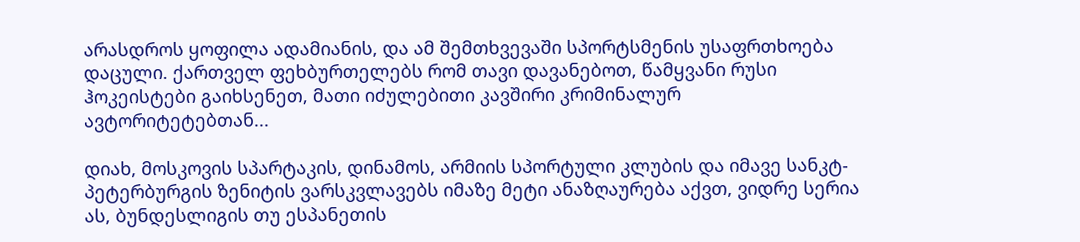არასდროს ყოფილა ადამიანის, და ამ შემთხვევაში სპორტსმენის უსაფრთხოება დაცული. ქართველ ფეხბურთელებს რომ თავი დავანებოთ, წამყვანი რუსი ჰოკეისტები გაიხსენეთ, მათი იძულებითი კავშირი კრიმინალურ ავტორიტეტებთან...

დიახ, მოსკოვის სპარტაკის, დინამოს, არმიის სპორტული კლუბის და იმავე სანკტ-პეტერბურგის ზენიტის ვარსკვლავებს იმაზე მეტი ანაზღაურება აქვთ, ვიდრე სერია ას, ბუნდესლიგის თუ ესპანეთის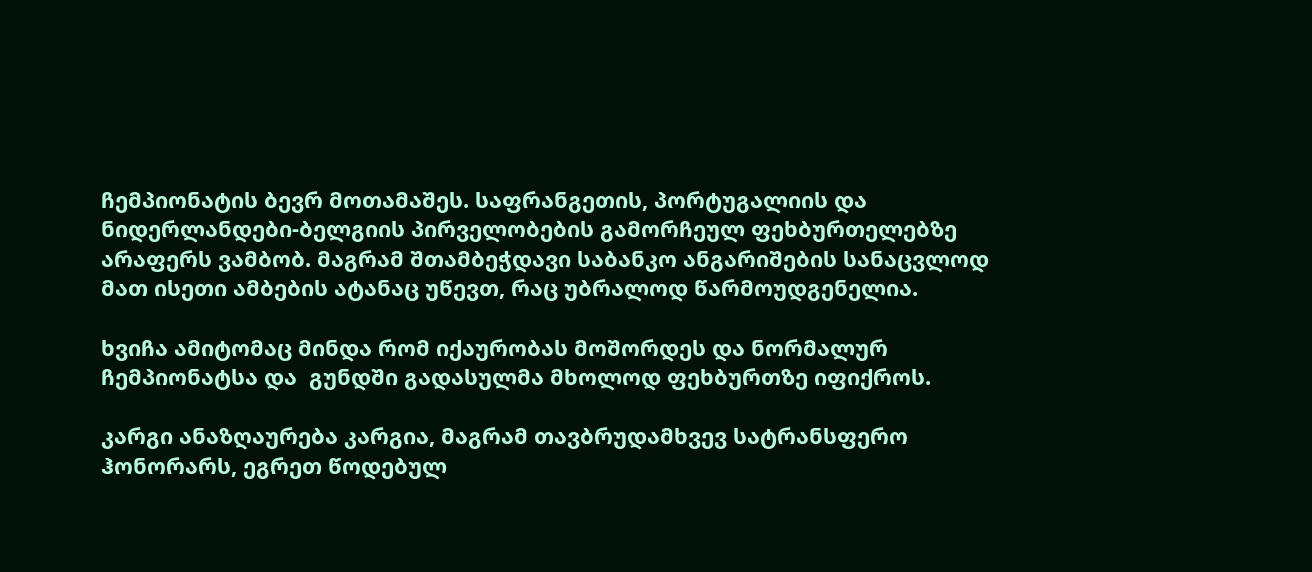ჩემპიონატის ბევრ მოთამაშეს. საფრანგეთის, პორტუგალიის და ნიდერლანდები-ბელგიის პირველობების გამორჩეულ ფეხბურთელებზე არაფერს ვამბობ. მაგრამ შთამბეჭდავი საბანკო ანგარიშების სანაცვლოდ მათ ისეთი ამბების ატანაც უწევთ, რაც უბრალოდ წარმოუდგენელია.

ხვიჩა ამიტომაც მინდა რომ იქაურობას მოშორდეს და ნორმალურ ჩემპიონატსა და  გუნდში გადასულმა მხოლოდ ფეხბურთზე იფიქროს.

კარგი ანაზღაურება კარგია, მაგრამ თავბრუდამხვევ სატრანსფერო ჰონორარს, ეგრეთ წოდებულ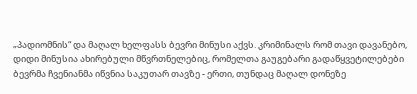„პადიომნის“ და მაღალ ხელფასს ბევრი მინუსი აქვს. კრიმინალს რომ თავი დავანებო, დიდი მინუსია ახირებული მწვრთნელებიც, რომელთა გაუგებარი გადაწყვეტილებები ბევრმა ჩვენიანმა იწვნია საკუთარ თავზე - ერთი, თუნდაც მაღალ დონეზე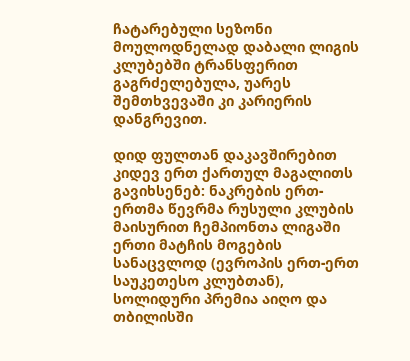ჩატარებული სეზონი მოულოდნელად დაბალი ლიგის კლუბებში ტრანსფერით გაგრძელებულა, უარეს შემთხვევაში კი კარიერის დანგრევით.

დიდ ფულთან დაკავშირებით კიდევ ერთ ქართულ მაგალითს გავიხსენებ: ნაკრების ერთ-ერთმა წევრმა რუსული კლუბის მაისურით ჩემპიონთა ლიგაში ერთი მატჩის მოგების სანაცვლოდ (ევროპის ერთ-ერთ საუკეთესო კლუბთან), სოლიდური პრემია აიღო და თბილისში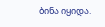ბინა იყიდა.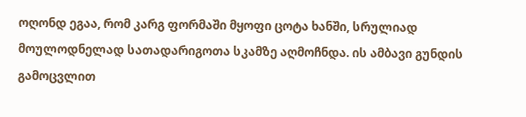ოღონდ ეგაა, რომ კარგ ფორმაში მყოფი ცოტა ხანში, სრულიად მოულოდნელად სათადარიგოთა სკამზე აღმოჩნდა. ის ამბავი გუნდის გამოცვლით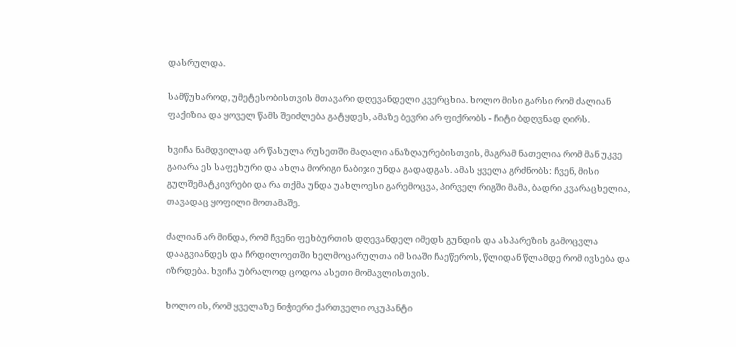დასრულდა.

სამწუხაროდ, უმეტესობისთვის მთავარი დღევანდელი კვერცხია. ხოლო მისი გარსი რომ ძალიან ფაქიზია და ყოველ წამს შეიძლება გატყდეს, ამაზე ბევრი არ ფიქრობს - ჩიტი ბდღვნად ღირს.

ხვიჩა ნამდვილად არ წასულა რუსეთში მაღალი ანაზღაურებისთვის, მაგრამ ნათელია რომ მან უკვე გაიარა ეს საფეხური და ახლა მორიგი ნაბიჯი უნდა გადადგას. ამას ყველა გრძნობს: ჩვენ, მისი გულშემატკივრები და რა თქმა უნდა უახლოესი გარემოცვა, პირველ რიგში მამა, ბადრი კვარაცხელია, თავადაც ყოფილი მოთამაშე.

ძალიან არ მინდა, რომ ჩვენი ფეხბურთის დღევანდელ იმედს გუნდის და ასპარეზის გამოცვლა დააგვიანდეს და ჩრდილოეთში ხელმოცარულთა იმ სიაში ჩაეწეროს, წლიდან წლამდე რომ ივსება და იზრდება. ხვიჩა უბრალოდ ცოდოა ასეთი მომავლისთვის.

ხოლო ის, რომ ყველაზე ნიჭიერი ქართველი ოკუპანტი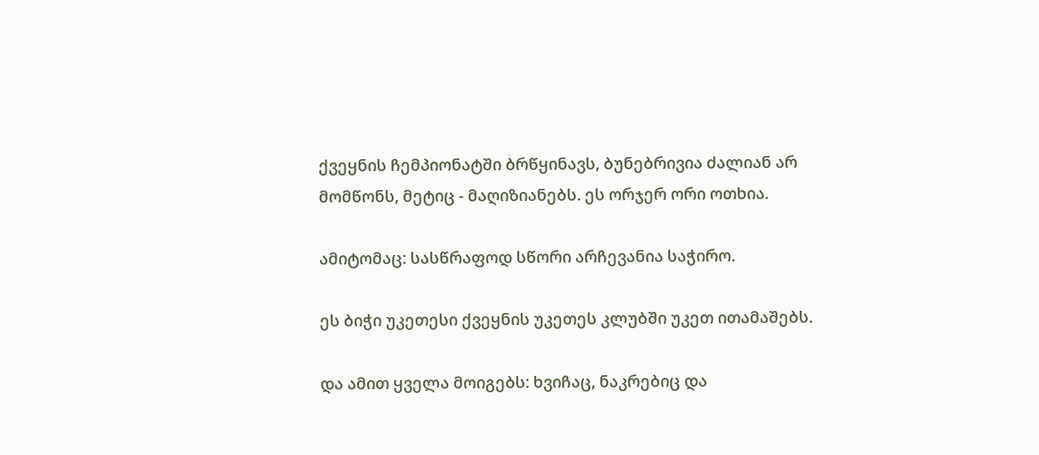ქვეყნის ჩემპიონატში ბრწყინავს, ბუნებრივია ძალიან არ მომწონს, მეტიც - მაღიზიანებს. ეს ორჯერ ორი ოთხია.

ამიტომაც: სასწრაფოდ სწორი არჩევანია საჭირო.

ეს ბიჭი უკეთესი ქვეყნის უკეთეს კლუბში უკეთ ითამაშებს.

და ამით ყველა მოიგებს: ხვიჩაც, ნაკრებიც და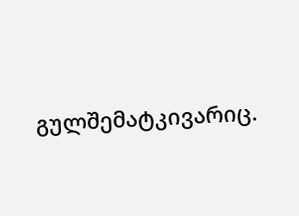გულშემატკივარიც.